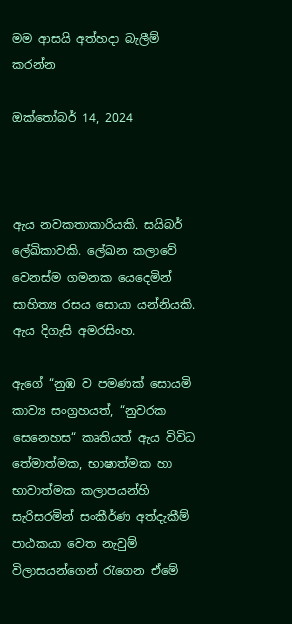මම ආසයි අත්හදා බැලීම් කරන්න

ඔක්තෝබර් 14, 2024



ඇය නවකතාකාරියකි. සයිබර් ලේඛිකාවකි. ලේඛන කලාවේ වෙනස්ම ගමනක යෙදෙමින් සාහිත්‍ය රසය සොයා යන්නියකි. ඇය දිගැසි අමරසිංහ.

ඇගේ “නුඹ ව පමණක් සොයමි කාව්‍ය සංග්‍රහයත්, “නුවරක සෙනෙහස“ කෘතියත් ඇය විවිධ තේමාත්මක, භාෂාත්මක හා භාවාත්මක කලාපයන්හි සැරිසරමින් සංකීර්ණ අත්දැකීම් පාඨකයා වෙත නැවුම් විලාසයන්ගෙන් රැගෙන ඒමේ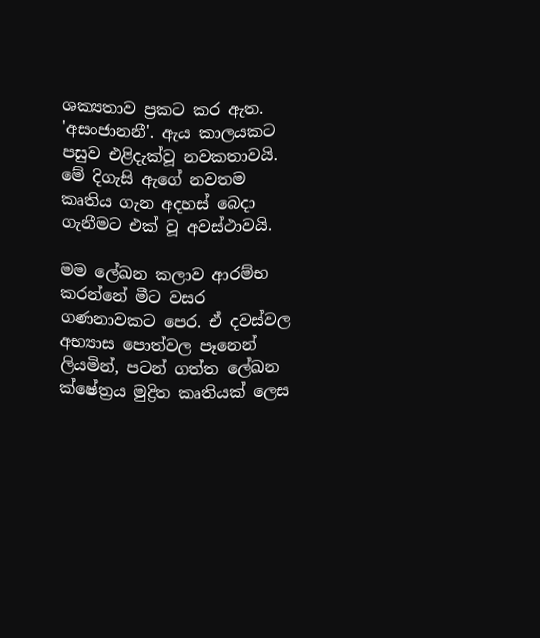ශක්‍යතාව ප්‍රකට කර ඇත. 'අසංජානනී'. ඇය කාලයකට පසුව එළිදැක්වූ නවකතාවයි. මේ දිගැසි ඇගේ නවතම කෘතිය ගැන අදහස් බෙදා ගැනීමට එක් වූ අවස්ථාවයි.

මම ලේඛන කලාව ආරම්භ කරන්නේ මීට වසර ගණනාවකට පෙර. ඒ දවස්වල අභ්‍යාස පොත්වල පෑනෙන් ලියමින්, පටන් ගත්ත ලේඛන ක්ෂේත්‍රය මුද්‍රිත කෘතියක් ලෙස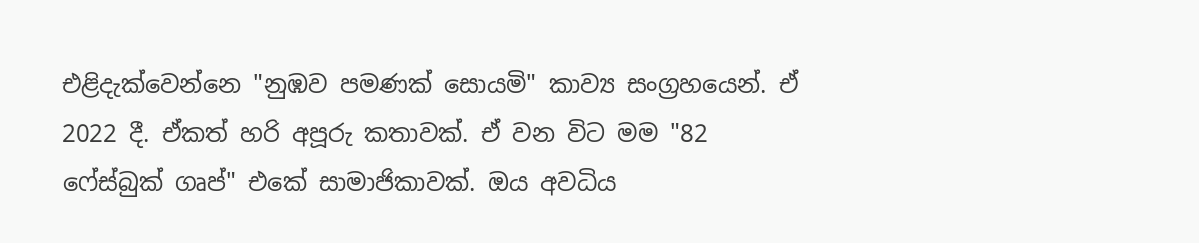එළිදැක්වෙන්නෙ "නුඹව පමණක් සොයමි" කාව්‍ය සංග්‍රහයෙන්. ඒ 2022 දී. ඒකත් හරි අපූරු කතාවක්. ඒ වන විට මම "82 ෆේස්බුක් ගෘප්" එකේ සාමාජිකාවක්. ඔය අවධිය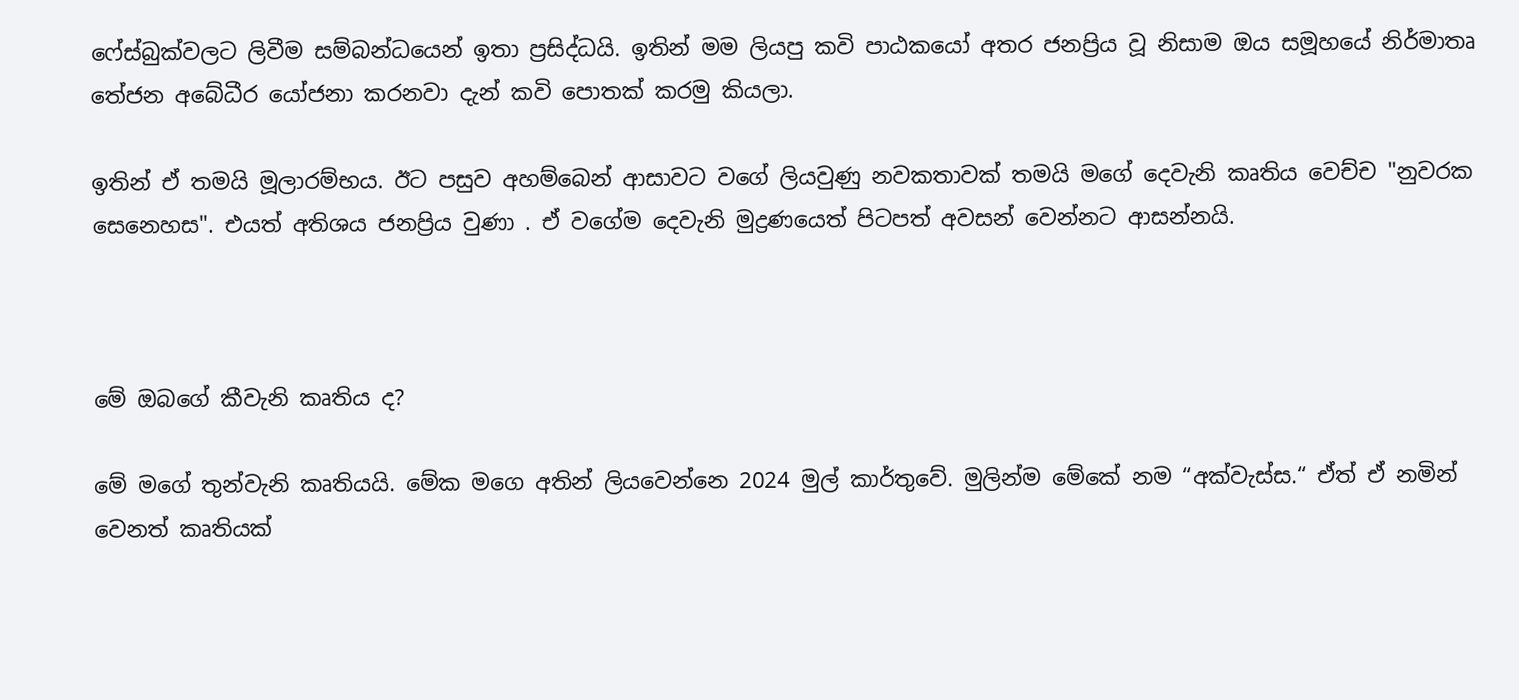ෆේස්බුක්වලට ලිවීම සම්බන්ධයෙන් ඉතා ප්‍රසිද්ධයි. ඉතින් මම ලියපු කවි පාඨකයෝ අතර ජනප්‍රිය වූ නිසාම ඔය සමූහයේ නිර්මාතෘ තේජන අබේධීර යෝජනා කරනවා දැන් කවි පොතක් කරමු කියලා.

ඉතින් ඒ තමයි මූලාරම්භය. ඊට පසුව අහම්බෙන් ආසාවට වගේ ලියවුණු නවකතාවක් තමයි මගේ දෙවැනි කෘතිය වෙච්ච "නුවරක සෙනෙහස". එයත් අතිශය ජනප්‍රිය වුණා . ඒ වගේම දෙවැනි මුද්‍රණයෙත් පිටපත් අවසන් වෙන්නට ආසන්නයි.



මේ ඔබගේ කීවැනි කෘතිය ද?

මේ මගේ තුන්වැනි කෘතියයි. මේක මගෙ අතින් ලියවෙන්නෙ 2024 මුල් කාර්තුවේ. මුලින්ම මේකේ නම “අක්වැස්ස.“ ඒත් ඒ නමින් වෙනත් කෘතියක්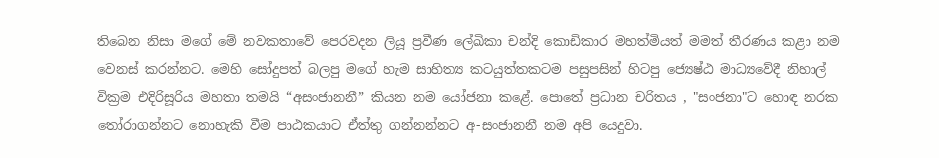තිබෙන නිසා මගේ මේ නවකතාවේ පෙරවදන ලියූ ප්‍රවීණ ලේඛිකා චන්දි කොඩිකාර මහත්මියත් මමත් තීරණය කළා නම වෙනස් කරන්නට. මෙහි සෝදුපත් බලපු මගේ හැම සාහිත්‍ය කටයුත්තකටම පසුපසින් හිටපු ජ්‍යෙෂ්ඨ මාධ්‍යවේදී නිහාල් වික්‍රම එදිරිසූ‍රිය මහතා තමයි “අසංජානනී” කියන නම යෝජනා කළේ. පොතේ ප්‍රධාන චරිතය , "සංජනා"ට හොඳ නරක තෝරාගන්නට නොහැකි වීම පාඨකයාට ඒත්තු ගන්නන්නට අ-සංජානනී නම අපි යෙදුවා.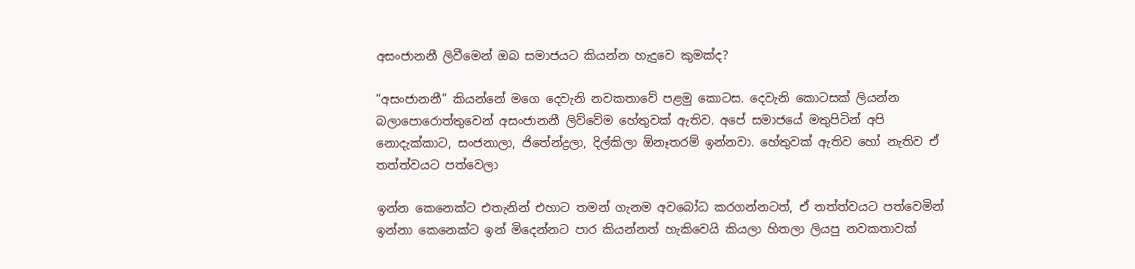අසංජානනී ලිවීමෙන් ඔබ සමාජයට කියන්න හැදුවෙ කුමක්ද?

“අසංජානනී” කියන්නේ මගෙ දෙවැනි නවකතාවේ පළමු කොටස. දෙවැනි කොටසක් ලියන්න බලාපොරොත්තුවෙන් අසංජානනී ලිව්වේම හේතුවක් ඇතිව. අපේ සමාජයේ මතුපිටින් අපි නොදැක්කාට, සංජනාලා, ජිතේන්ද්‍රලා, දිල්කිලා ඕනෑතරම් ඉන්නවා. හේතුවක් ඇතිව හෝ නැතිව ඒ තත්ත්වයට පත්වෙලා

ඉන්න කෙනෙක්ට එතැනින් එහාට තමන් ගැනම අවබෝධ කරගන්නටත්, ඒ තත්ත්වයට පත්වෙමින් ඉන්නා කෙනෙක්ට ඉන් මිදෙන්නට පාර කියන්නත් හැකිවෙයි කියලා හිතලා ලියපු නවකතාවක්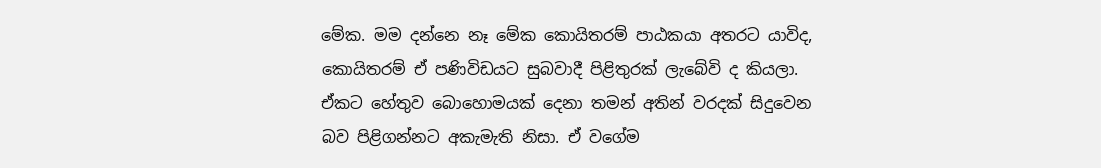මේක. මම දන්නෙ නෑ මේක කොයිතරම් පාඨකයා අතරට යාවිද, කොයිතරම් ඒ පණිවිඩයට සුබවාදී පිළිතුරක් ලැබේවි ද කියලා. ඒකට හේතුව බොහොමයක් දෙනා තමන් අතින් වරදක් සිදුවෙන බව පිළිගන්නට අකැමැති නිසා. ඒ වගේම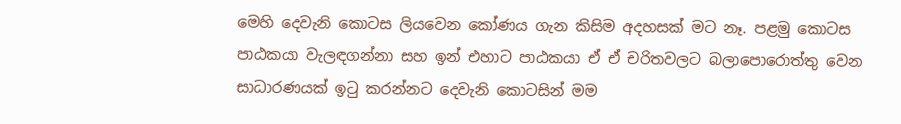මෙහි දෙවැනි කොටස ලියවෙන කෝණය ගැන කිසිම අදහසක් මට නෑ. පළමු කොටස පාඨකයා වැලඳගන්නා සහ ඉන් එහාට පාඨකයා ඒ ඒ චරිතවලට බලාපොරොත්තු වෙන සාධාරණයක් ඉටු කරන්නට දෙවැනි කොටසින් මම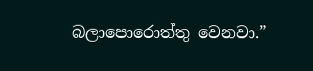බලාපොරොත්තු වෙනවා.”